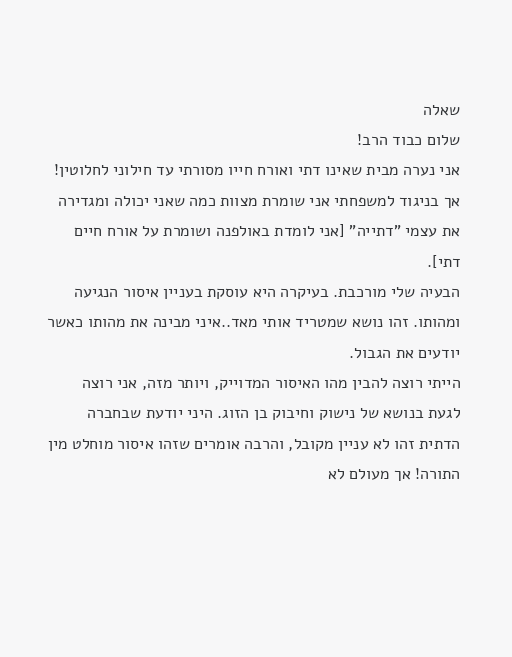שאלה
שלום כבוד הרב!
אני נערה מבית שאינו דתי ואורח חייו מסורתי עד חילוני לחלוטין!
אך בניגוד למשפחתי אני שומרת מצוות כמה שאני יכולה ומגדירה את עצמי "דתייה" [אני לומדת באולפנה ושומרת על אורח חיים דתי].
הבעיה שלי מורכבת. בעיקרה היא עוסקת בעניין איסור הנגיעה ומהותו. זהו נושא שמטריד אותי מאד..איני מבינה את מהותו כאשר יודעים את הגבול.
הייתי רוצה להבין מהו האיסור המדוייק, ויותר מזה, אני רוצה לגעת בנושא של נישוק וחיבוק בן הזוג. היני יודעת שבחברה הדתית זהו לא עניין מקובל, והרבה אומרים שזהו איסור מוחלט מין התורה! אך מעולם לא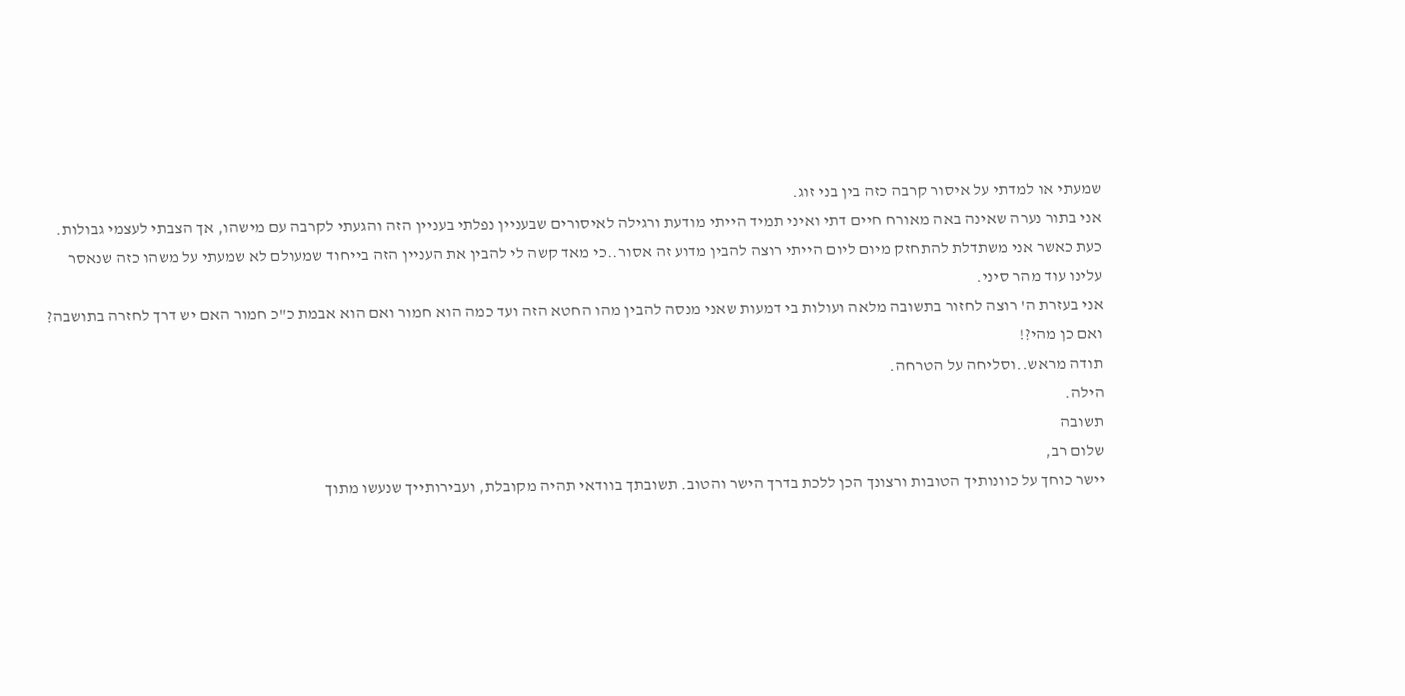שמעתי או למדתי על איסור קרבה כזה בין בני זוג.
אני בתור נערה שאינה באה מאורח חיים דתי ואיני תמיד הייתי מודעת ורגילה לאיסורים שבעניין נפלתי בעניין הזה והגעתי לקרבה עם מישהו, אך הצבתי לעצמי גבולות.
כעת כאשר אני משתדלת להתחזק מיום ליום הייתי רוצה להבין מדוע זה אסור..כי מאד קשה לי להבין את העניין הזה בייחוד שמעולם לא שמעתי על משהו כזה שנאסר עלינו עוד מהר סיני.
אני בעזרת ה' רוצה לחזור בתשובה מלאה ועולות בי דמעות שאני מנסה להבין מהו החטא הזה ועד כמה הוא חמור ואם הוא אבמת כ"כ חמור האם יש דרך לחזרה בתושבה? ואם כן מהי?!
תודה מראש..וסליחה על הטרחה.
הילה.
תשובה
שלום רב,
יישר כוחך על כוונותיך הטובות ורצונך הכן ללכת בדרך הישר והטוב. תשובתך בוודאי תהיה מקובלת, ועבירותייך שנעשו מתוך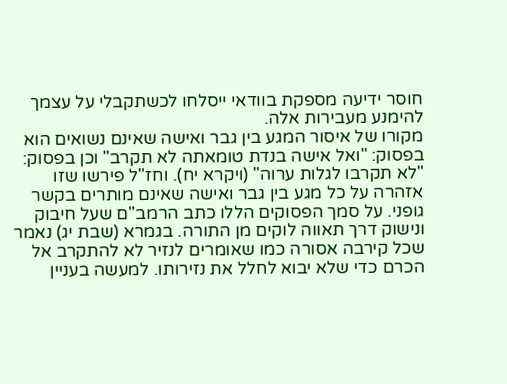חוסר ידיעה מספקת בוודאי ייסלחו לכשתקבלי על עצמך להימנע מעבירות אלה.
מקורו של איסור המגע בין גבר ואישה שאינם נשואים הוא בפסוק: "ואל אישה בנדת טומאתה לא תקרב" וכן בפסוק: "לא תקרבו לגלות ערוה" (ויקרא יח). וחז"ל פירשו שזו אזהרה על כל מגע בין גבר ואישה שאינם מותרים בקשר גופני. על סמך הפסוקים הללו כתב הרמב"ם שעל חיבוק ונישוק דרך תאווה לוקים מן התורה. בגמרא (שבת יג) נאמר שכל קירבה אסורה כמו שאומרים לנזיר לא להתקרב אל הכרם כדי שלא יבוא לחלל את נזירותו. למעשה בעניין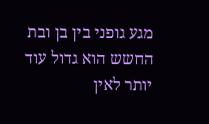מגע גופני בין בן ובת החשש הוא גדול עוד יותר לאין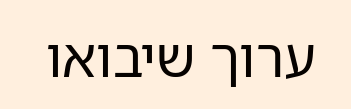ערוך שיבואו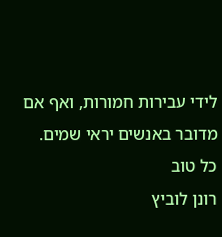לידי עבירות חמורות, ואף אם מדובר באנשים יראי שמים.
כל טוב
רונן לוביץ